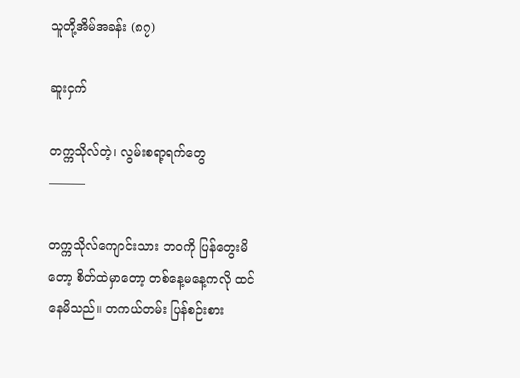သူတို့အိမ်အခန်း (၈၇)

ဆူးငှက်

တက္ကသိုလ်တဲ့၊ လွမ်းစရာ့ရက်တွေ
———

တက္ကသိုလ်ကျောင်းသား ဘဝကို ပြန်တွေးမိတော့ စိတ်ထဲမှာတော့ တစ်နေ့မနေ့ကလို ထင်နေမိသည်။ တကယ်တမ်း ပြန်စဉ်းစား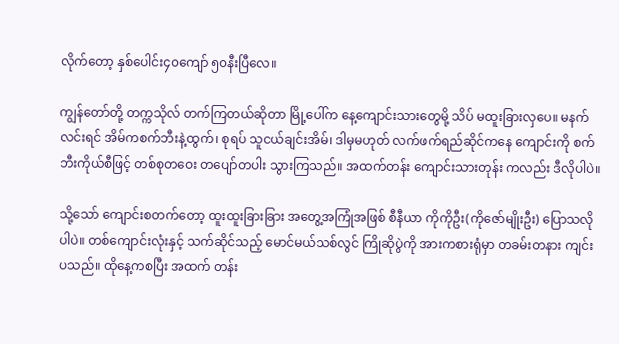လိုက်တော့ နှစ်ပေါင်း၄၀ကျော် ၅၀နီးပြီလေ။

ကျွန်တော်တို့ တက္ကသိုလ် တက်ကြတယ်ဆိုတာ မြို့ပေါ်က နေ့ကျောင်းသားတွေမို့ သိပ် မထူးခြားလှပေ။ မနက်လင်းရင် အိမ်ကစက်ဘီးနဲ့ထွက်၊ စုရပ် သူငယ်ချင်းအိမ်၊ ဒါမှမဟုတ် လက်ဖက်ရည်ဆိုင်ကနေ ကျောင်းကို စက်ဘီးကိုယ်စီဖြင့် တစ်စုတဝေး တပျော်တပါး သွားကြသည်။ အထက်တန်း ကျောင်းသားတုန်း ကလည်း ဒီလိုပါပဲ။

သို့သော် ကျောင်းစတက်တော့ ထူးထူးခြားခြား အတွေ့အကြုံအဖြစ် စီနီယာ ကိုကိုဦး(ကိုဇော်မျိုးဦး) ပြောသလိုပါပဲ။ တစ်ကျောင်းလုံးနှင့် သက်ဆိုင်သည့် မောင်မယ်သစ်လွင် ကြိုဆိုပွဲကို အားကစားရုံမှာ တခမ်းတနား ကျင်းပသည်။ ထိုနေ့ကစပြီး အထက် တန်း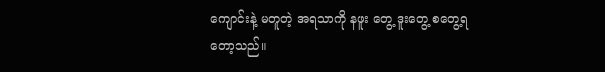ကျောင်းနဲ့ မတူတဲ့ အရသာကို နဖူး တွေ့ ဒူးတွေ့ စတွေ့ရတော့သည်။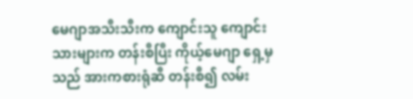မေဂျာအသီးသီးက ကျောင်းသူ ကျောင်းသားများက တန်းစီပြီး ကိုယ့်မေဂျာ ရှေ့မှသည် အားကစားရုံဆီ တန်းစီ၍ လမ်း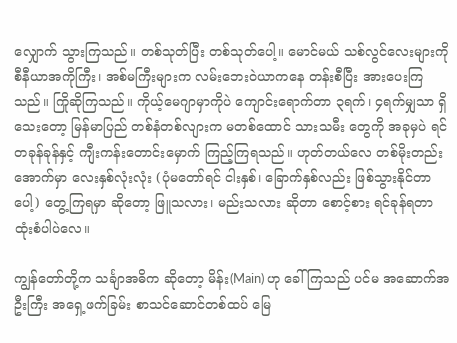လျှောက် သွားကြသည်။ တစ်သုတ်ပြီး တစ်သုတ်ပေါ့။ မောင်မယ် သစ်လွင်လေးများကို စီနီယာအကိုကြီး၊ အစ်မကြီးများက လမ်းဘေးဝဲယာကနေ တန်းစီပြီး အားပေးကြသည်။ ကြိုဆိုကြသည်။ ကိုယ့်မေဂျာမှာကိုပဲ ကျောင်းရောက်တာ ၃ရက်၊ ၄ရက်မျှသာ ရှိသေးတော့ မြန်မာပြည် တစ်နံတစ်လျားက မတစ်ထောင် သားသမီး တွေကို အခုမှပဲ ရင်တခုန်ခုန်နှင့် ကျီးကန်းတောင်းမှောက် ကြည့်ကြရသည်။ ဟုတ်တယ်လေ တစ်မိုးတည်း အောက်မှာ လေးနှစ်လုံးလုံး (ပုံမတော်ရင် ငါးနှစ်၊ ခြောက်နှစ်လည်း ဖြစ်သွားနိုင်တာပေါ့) တွေ့ကြရမှာ ဆိုတော့ ဖြူသလား၊ မည်းသလား ဆိုတာ စောင့်စား ရင်ခုန်ရတာ ထုံးစံပါပဲလေ။

ကျွန်တော်တို့က သင်္ချာအဓိက ဆိုတော့ မိန်း(Main) ဟု ခေါ်ကြသည် ပင်မ အဆောက်အဦးကြီး အရှေ့ဖက်ခြမ်း စာသင်ဆောင်တစ်ထပ် မြေ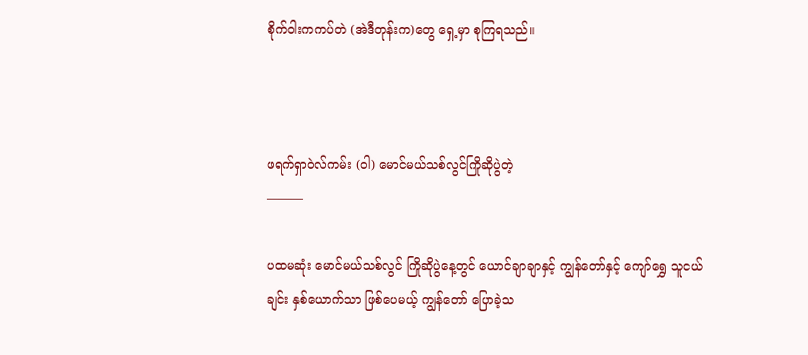စိုက်ဝါးကကပ်တဲ (အဲဒီတုန်းက)တွေ ရှေ့မှာ စုကြရသည်။



ဖရက်ရှာဝဲလ်ကမ်း (ဝါ) မောင်မယ်သစ်လွင်ကြိုဆိုပွဲတဲ့
———

ပထမဆုံး မောင်မယ်သစ်လွင် ကြိုဆိုပွဲနေ့တွင် ယောင်ချာချာနှင့် ကျွန်တော်နှင့် ကျော်ရွှေ သူငယ်ချင်း နှစ်ယောက်သာ ဖြစ်ပေမယ့် ကျွန်တော် ပြောခဲ့သ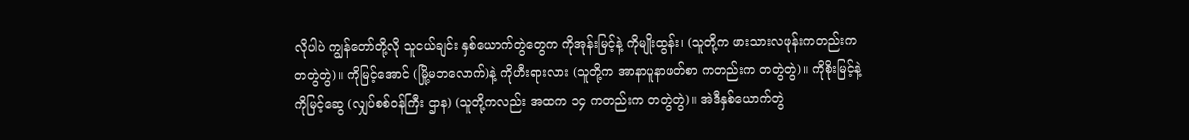လိုပါပဲ ကျွန်တော်တို့လို သူငယ်ချင်း နှစ်ယောက်တွဲတွေက ကိုအုန်းမြင့်နဲ့ ကိုမျိုးထွန်း၊ (သူတို့က ဖားသားလဖုန်းကတည်းက တတွဲတွဲ)။ ကိုမြင့်အောင် (မြို့မဘလောက်)နဲ့ ကိုဟီးရားလား (သူတို့က အာနာပူနာဖတ်စာ ကတည်းက တတွဲတွဲ)။ ကိုစိုးမြင့်နဲ့ ကိုမြင့်ဆွေ (လျှပ်စစ်ဝန်ကြီး ဌာန) (သူတို့ကလည်း အထက ၁၄ ကတည်းက တတွဲတွဲ)။ အဲဒီနှစ်ယောက်တွဲ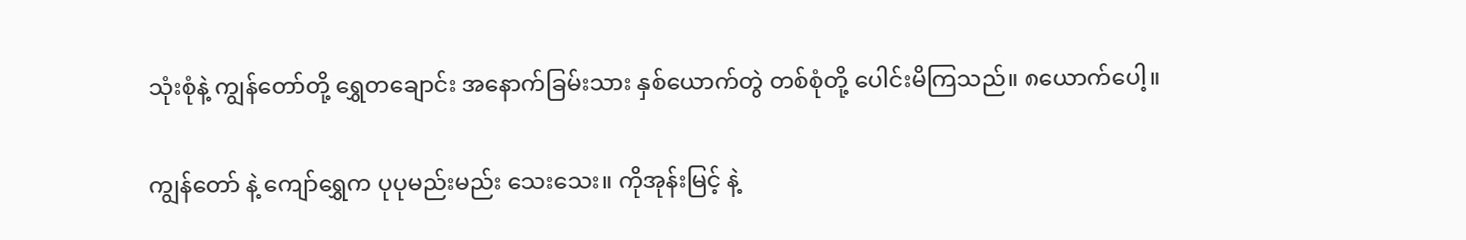သုံးစုံနဲ့ ကျွန်တော်တို့ ရွှေတချောင်း အနောက်ခြမ်းသား နှစ်ယောက်တွဲ တစ်စုံတို့ ပေါင်းမိကြသည်။ ၈ယောက်ပေါ့။

ကျွန်တော် နဲ့ ကျော်ရွှေက ပုပုမည်းမည်း သေးသေး။ ကိုအုန်းမြင့် နဲ့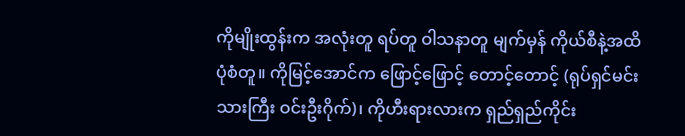ကိုမျိုးထွန်းက အလုံးတူ ရပ်တူ ဝါသနာတူ မျက်မှန် ကိုယ်စီနဲ့အထိ ပုံစံတူ။ ကိုမြင့်အောင်က ဖြောင့်ဖြောင့် တောင့်တောင့် (ရုပ်ရှင်မင်းသားကြီး ဝင်းဦးဂိုက်)၊ ကိုဟီးရားလားက ရှည်ရှည်ကိုင်း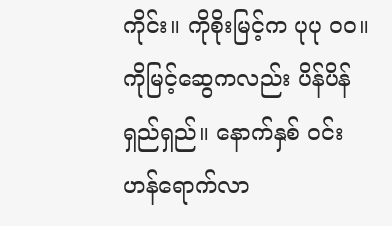ကိုင်း။ ကိုစိုးမြင့်က ပုပု ၀၀။ ကိုမြင့်ဆွေကလည်း ပိန်ပိန်ရှည်ရှည်။ နောက်နှစ် ဝင်းဟန်ရောက်လာ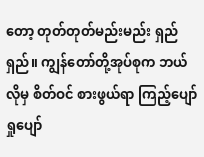တော့ တုတ်တုတ်မည်းမည်း ရှည်ရှည်။ ကျွန်တော်တို့အုပ်စုက ဘယ်လိုမှ စိတ်ဝင် စားဖွယ်ရာ ကြည့်ပျော်ရှုပျော်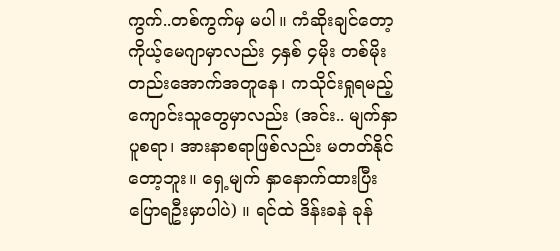ကွက်..တစ်ကွက်မှ မပါ။ ကံဆိုးချင်တော့ ကိုယ့်မေဂျာမှာလည်း ၄နှစ် ၄မိုး တစ်မိုးတည်းအောက်အတူနေ၊ ကသိုင်းရှုရမည့် ကျောင်းသူတွေမှာလည်း (အင်း.. မျက်နှာပူစရာ၊ အားနာစရာဖြစ်လည်း မတတ်နိုင်တော့ဘူး။ ရှေ့မျက် နှာနောက်ထားပြီး ပြောရဦးမှာပါပဲ) ။ ရင်ထဲ ဒိန်းခနဲ ခုန်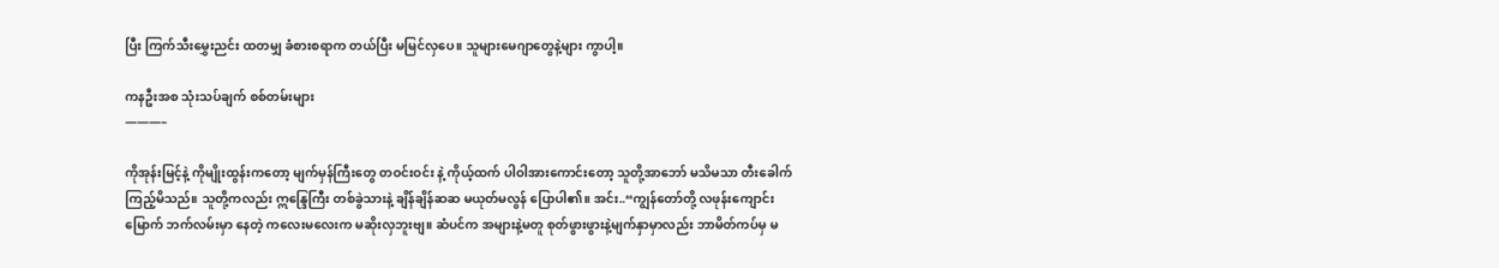ပြီး ကြက်သီးမွှေးညင်း ထတမျှ ခံစားစရာက တယ်ပြီး မမြင်လှပေ။ သူများမေဂျာတွေနဲ့များ ကွာပါ့။

ကနဦးအစ သုံးသပ်ချက် စစ်တမ်းများ
———–

ကိုအုန်းမြင့်နဲ့ ကိုမျိုးထွန်းကတော့ မျက်မှန်ကြီးတွေ တဝင်းဝင်း နဲ့ ကိုယ့်ထက် ပါဝါအားကောင်းတော့ သူတို့အာဘော် မသိမသာ တီးခေါက် ကြည့်မိသည်။ သူတို့ကလည်း ဣန္ဒြေကြီး တစ်ခွဲသားနဲ့ ချိန်ချိန်ဆဆ မယုတ်မလွန် ပြောပါ၏။ အင်း..“ကျွန်တော်တို့ လဖုန်းကျောင်း မြောက် ဘက်လမ်းမှာ နေတဲ့ ကလေးမလေးက မဆိုးလှဘူးဗျ။ ဆံပင်က အများနဲ့မတူ စုတ်ဖွားဖွားနဲ့မျက်နှာမှာလည်း ဘာမိတ်ကပ်မှ မ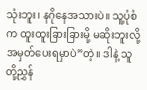သုံးဘူး၊ နဂိုနေအသားပဲ။ သူ့ပုံစံက ထူးထူးခြားခြားမို့ မဆိုးဘူးလို့ အမှတ်ပေးရမှာပဲ”တဲ့။ ဒါနဲ့ သူတို့ညွှန်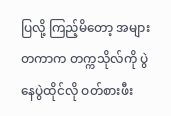ပြလို့ ကြည့်မိတော့ အများတကာက တက္ကသိုလ်ကို ပွဲနေပွဲထိုင်လို ဝတ်စားဖီး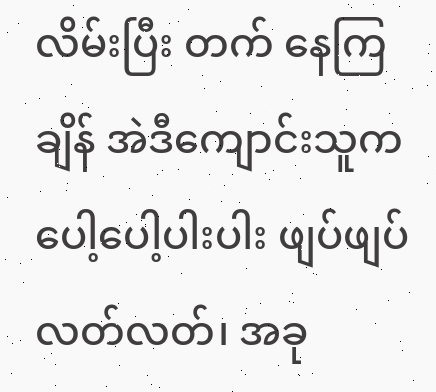လိမ်းပြီး တက် နေကြချိန် အဲဒီကျောင်းသူက ပေါ့ပေါ့ပါးပါး ဖျပ်ဖျပ် လတ်လတ်၊ အခု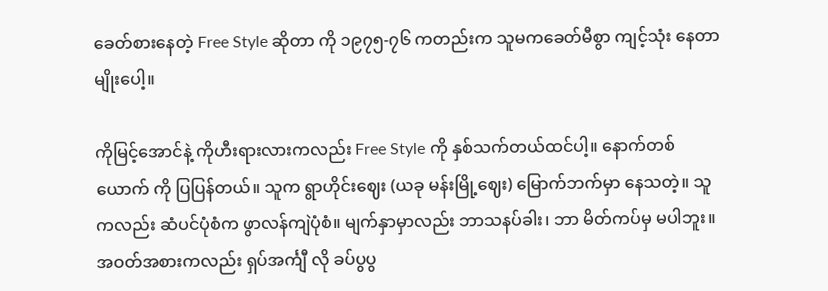ခေတ်စားနေတဲ့ Free Style ဆိုတာ ကို ၁၉၇၅-၇၆ ကတည်းက သူမကခေတ်မီစွာ ကျင့်သုံး နေတာမျိုးပေါ့။

ကိုမြင့်အောင်နဲ့ ကိုဟီးရားလားကလည်း Free Style ကို နှစ်သက်တယ်ထင်ပါ့။ နောက်တစ်ယောက် ကို ပြပြန်တယ်။ သူက ရွာဟိုင်းဈေး (ယခု မန်းမြို့ဈေး) မြောက်ဘက်မှာ နေသတဲ့။ သူကလည်း ဆံပင်ပုံစံက ဖွာလန်ကျဲပုံစံ။ မျက်နှာမှာလည်း ဘာသနပ်ခါး၊ ဘာ မိတ်ကပ်မှ မပါဘူး။ အဝတ်အစားကလည်း ရှပ်အင်္ကျီ လို ခပ်ပွပွ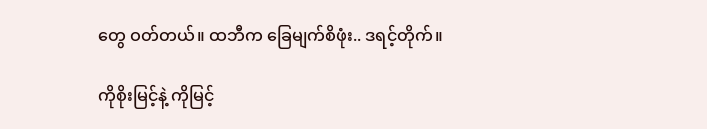တွေ ဝတ်တယ်။ ထဘီက ခြေမျက်စိဖုံး.. ဒရင့်တိုက်။

ကိုစိုးမြင့်နဲ့ ကိုမြင့်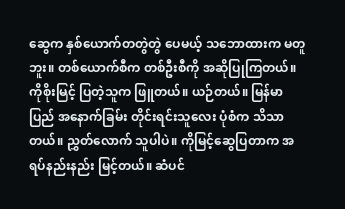ဆွေက နှစ်ယောက်တတွဲတွဲ ပေမယ့် သဘောထားက မတူဘူး။ တစ်ယောက်စီက တစ်ဦးစီကို အဆိုပြုကြတယ်။ ကိုစိုးမြင့် ပြတဲ့သူက ဖြူတယ်။ ယဉ်တယ်။ မြန်မာပြည် အနောက်ခြမ်း တိုင်းရင်းသူလေး ပုံစံက သိသာတယ်။ ညွှတ်လောက် သူပါပဲ။ ကိုမြင့်ဆွေပြတာက အရပ်နည်းနည်း မြင့်တယ်။ ဆံပင်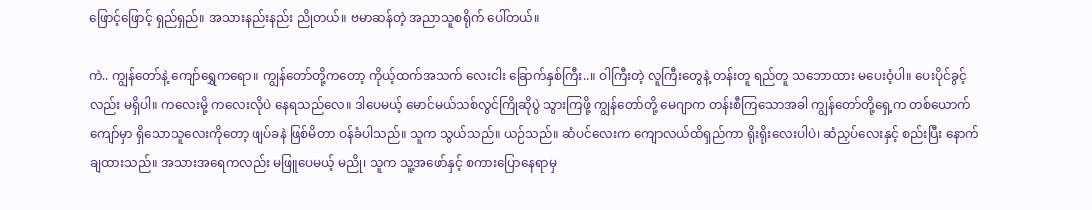ဖြောင့်ဖြောင့် ရှည်ရှည်။ အသားနည်းနည်း ညိုတယ်။ ဗမာဆန်တဲ့ အညာသူစရိုက် ပေါ်တယ်။

ကဲ.. ကျွန်တော်နဲ့ ကျော်ရွှေကရော။ ကျွန်တော်တို့ကတော့ ကိုယ့်ထက်အသက် လေးငါး ခြောက်နှစ်ကြီး..။ ဝါကြီးတဲ့ လူကြီးတွေနဲ့ တန်းတူ ရည်တူ သဘောထား မပေးဝံ့ပါ။ ပေးပိုင်ခွင့်လည်း မရှိပါ။ ကလေးမို့ ကလေးလိုပဲ နေရသည်လေ။ ဒါပေမယ့် မောင်မယ်သစ်လွင်ကြိုဆိုပွဲ သွားကြဖို့ ကျွန်တော်တို့ မေဂျာက တန်းစီကြသောအခါ ကျွန်တော်တို့ရှေ့က တစ်ယောက်ကျော်မှာ ရှိသောသူလေးကိုတော့ ဖျပ်ခနဲ ဖြစ်မိတာ ဝန်ခံပါသည်။ သူက သွယ်သည်။ ယဉ်သည်။ ဆံပင်လေးက ကျောလယ်ထိရှည်ကာ ရိုးရိုးလေးပါပဲ၊ ဆံညှပ်လေးနှင့် စည်းပြီး နောက်ချထားသည်။ အသားအရေကလည်း မဖြူပေမယ့် မညို၊ သူက သူ့အဖော်နှင့် စကားပြောနေရာမှ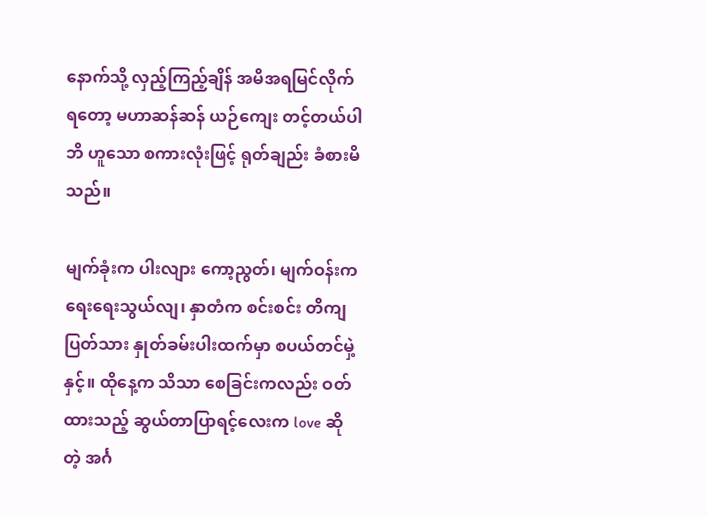နောက်သို့ လှည့်ကြည့်ချိန် အမိအရမြင်လိုက်ရတော့ မဟာဆန်ဆန် ယဉ်ကျေး တင့်တယ်ပါဘိ ဟူသော စကားလုံးဖြင့် ရုတ်ချည်း ခံစားမိသည်။

မျက်ခုံးက ပါးလျား ကော့ညွတ်၊ မျက်ဝန်းက ရေးရေးသွယ်လျ၊ နှာတံက စင်းစင်း တိကျပြတ်သား နှုတ်ခမ်းပါးထက်မှာ စပယ်တင်မှဲ့နှင့်။ ထိုနေ့က သိသာ စေခြင်းကလည်း ဝတ်ထားသည့် ဆွယ်တာပြာရင့်လေးက love ဆိုတဲ့ အင်္ဂ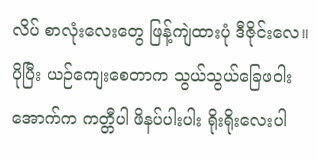လိပ် စာလုံးလေးတွေ ဖြန့်ကျဲထားပုံ ဒီဇိုင်းလေ။ ပိုပြီး ယဉ်ကျေးစေတာက သွယ်သွယ်ခြေဖဝါးအောက်က ကတ္တီပါ ဖိနပ်ပါးပါး ရိုးရိုးလေးပါ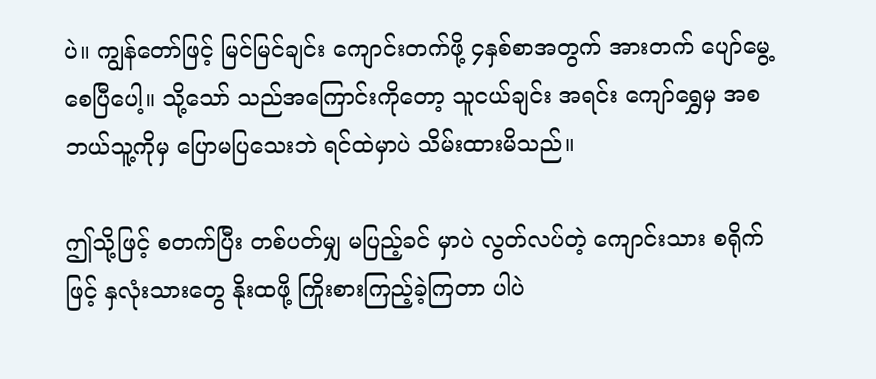ပဲ။ ကျွန်တော်ဖြင့် မြင်မြင်ချင်း ကျောင်းတက်ဖို့ ၄နှစ်စာအတွက် အားတက် ပျော်မွေ့စေပြီပေါ့။ သို့သော် သည်အကြောင်းကိုတော့ သူငယ်ချင်း အရင်း ကျော်ရွှေမှ အစ ဘယ်သူ့ကိုမှ ပြောမပြသေးဘဲ ရင်ထဲမှာပဲ သိမ်းထားမိသည်။

ဤသို့ဖြင့် စတက်ပြီး တစ်ပတ်မျှ မပြည့်ခင် မှာပဲ လွတ်လပ်တဲ့ ကျောင်းသား စရိုက်ဖြင့် နှလုံးသားတွေ နိုးထဖို့ ကြိုးစားကြည့်ခဲ့ကြတာ ပါပဲ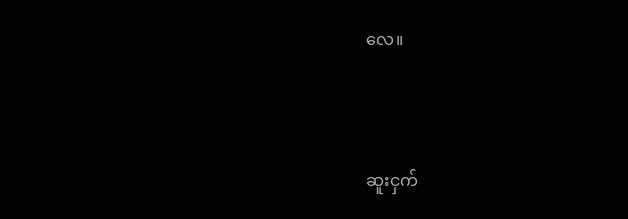လေ။



ဆူးငှက်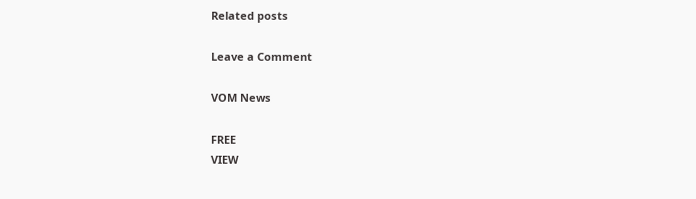Related posts

Leave a Comment

VOM News

FREE
VIEW